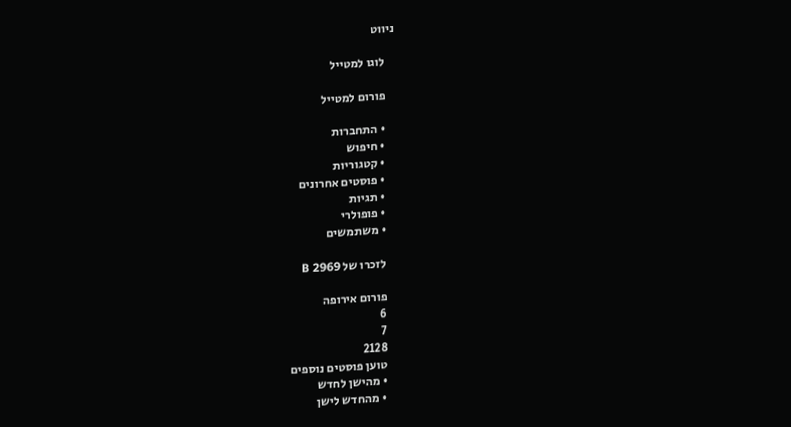ניווט

    לוגו למטייל

    פורום למטייל

    • התחברות
    • חיפוש
    • קטגוריות
    • פוסטים אחרונים
    • תגיות
    • פופולרי
    • משתמשים

    לזכרו של B 2969

    פורום אירופה
    6
    7
    2128
    טוען פוסטים נוספים
    • מהישן לחדש
    • מהחדש לישן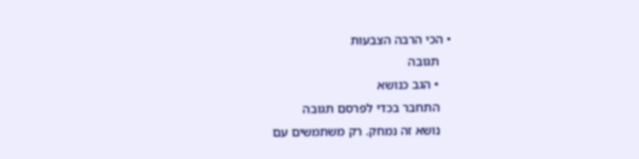• הכי הרבה הצבעות
    תגובה
    • הגב כנושא
    התחבר בכדי לפרסם תגובה
    נושא זה נמחק. רק משתמשים עם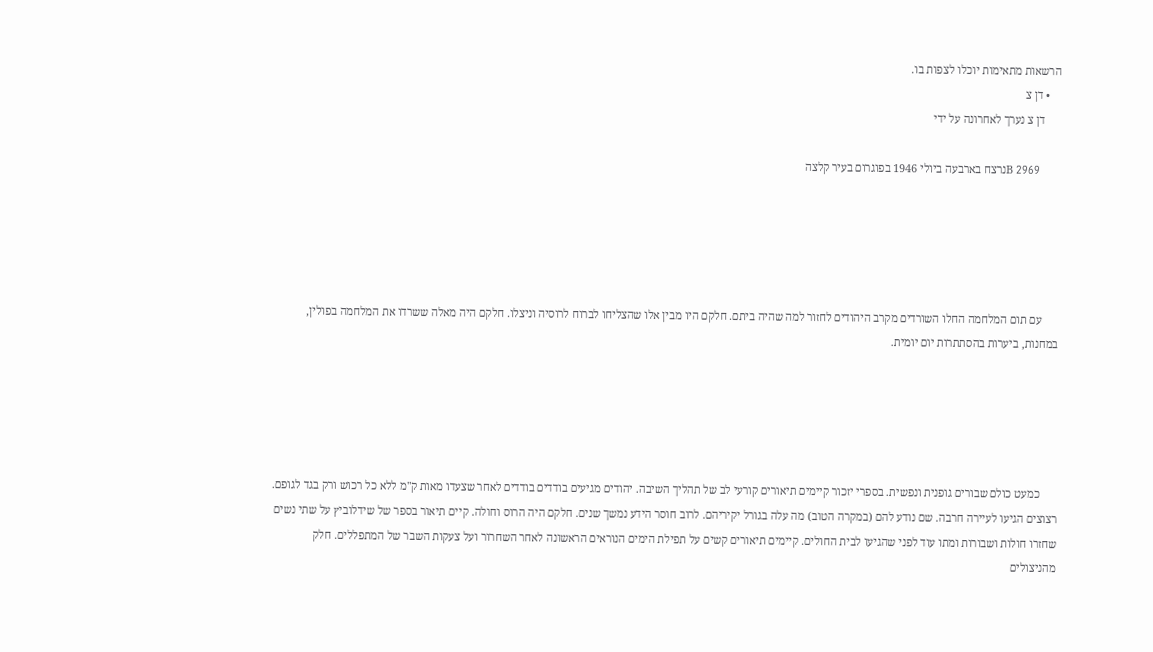הרשאות מתאימות יוכלו לצפות בו.
    • דן צ
      דן צ נערך לאחרונה על ידי

       2969 Bנרצח בארבעה ביולי 1946 בפוגרום בעיר קלצה





      עם תום המלחמה החלו השורדים מקרב היהודים לחזור למה שהיה ביתם. חלקם היו מבין אלו שהצליחו לברוח לרוסיה וניצלו. חלקם היה מאלה ששרדו את המלחמה בפולין, במחנות, ביערות בהסתתרות יום יומית.





      כמעט כולם שבורים גופנית ונפשית. בספרי יזכור קיימים תיאורים קורעי לב של תהליך השיבה. יהודים מגיעים בודדים בודדים לאחר שצעדו מאות ק"מ ללא כל רכוש ורק בגד לגופם. רצוצים הגיעו לעיירה חרבה. שם נודע להם (במקרה הטוב) מה עלה בגורל יקיריהם. לרוב חוסר הידע נמשך שנים. חלקם היה הרוס וחולה. קיים תיאור בספר של שידלוביץ על שתי נשים שחזרו חולות ושבורות ומתו עוד לפני שהגיעו לבית החולים. קיימים תיאורים קשים על תפילת הימים הנוראים הראשונה לאחר השחרור ועל צעקות השבר של המתפללים. חלק מהניצולים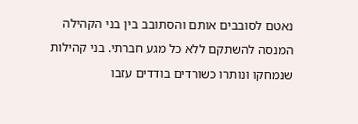נאטם לסובבים אותם והסתובב בין בני הקהילה המנסה להשתקם ללא כל מגע חברתי. בני קהילות שנמחקו ונותרו כשורדים בודדים עזבו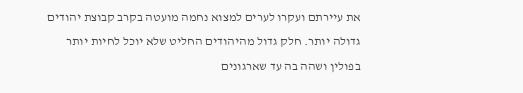את עיירתם ועקרו לערים למצוא נחמה מועטה בקרב קבוצת יהודים גדולה יותר. חלק גדול מהיהודים החליט שלא יוכל לחיות יותר בפולין ושהה בה עד שארגונים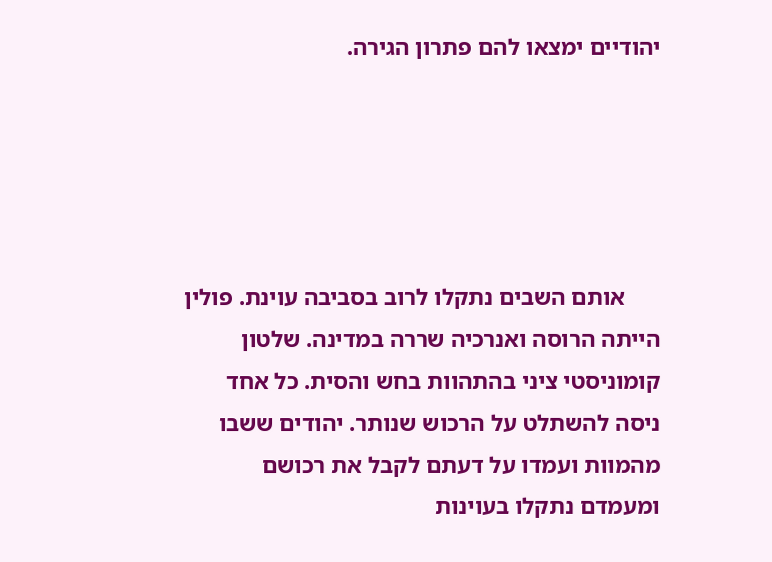יהודיים ימצאו להם פתרון הגירה.





      אותם השבים נתקלו לרוב בסביבה עוינת. פולין הייתה הרוסה ואנרכיה שררה במדינה. שלטון קומוניסטי ציני בהתהוות בחש והסית. כל אחד ניסה להשתלט על הרכוש שנותר. יהודים ששבו מהמוות ועמדו על דעתם לקבל את רכושם ומעמדם נתקלו בעוינות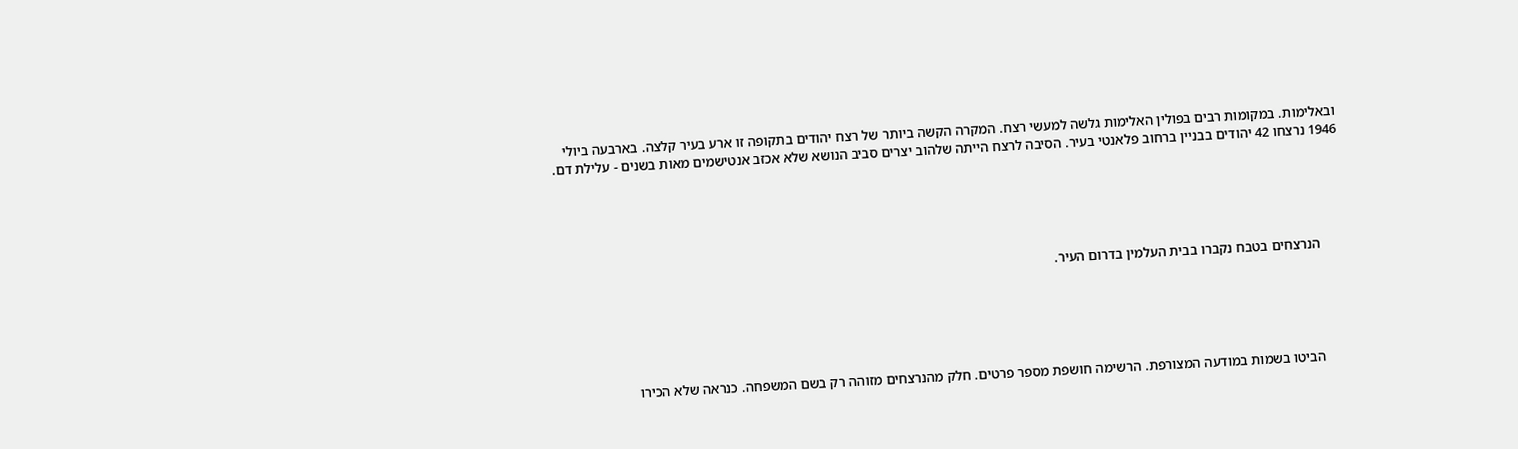ובאלימות. במקומות רבים בפולין האלימות גלשה למעשי רצח. המקרה הקשה ביותר של רצח יהודים בתקופה זו ארע בעיר קלצה. בארבעה ביולי 1946 נרצחו 42 יהודים בבניין ברחוב פלאנטי בעיר. הסיבה לרצח הייתה שלהוב יצרים סביב הנושא שלא אכזב אנטישמים מאות בשנים - עלילת דם.





      הנרצחים בטבח נקברו בבית העלמין בדרום העיר.





      הביטו בשמות במודעה המצורפת. הרשימה חושפת מספר פרטים. חלק מהנרצחים מזוהה רק בשם המשפחה. כנראה שלא הכירו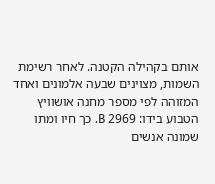אותם בקהילה הקטנה. לאחר רשימת השמות, מצוינים שבעה אלמונים ואחד המזוהה לפי מספר מחנה אושוויץ הטבוע בידו: 2969 B. כך חיו ומתו שמונה אנשים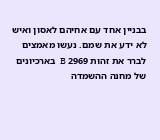בבניין אחד עם אחיהם לאסון ואיש לא ידע את שמם. נעשו מאמצים לברר את זהות 2969 B  בארכיונים של מחנה ההשמדה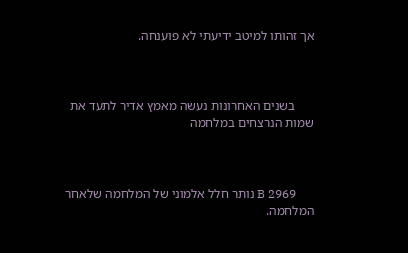אך זהותו למיטב ידיעתי לא פוענחה.



      בשנים האחרונות נעשה מאמץ אדיר לתעד את שמות הנרצחים במלחמה



      B 2969 נותר חלל אלמוני של המלחמה שלאחר המלחמה.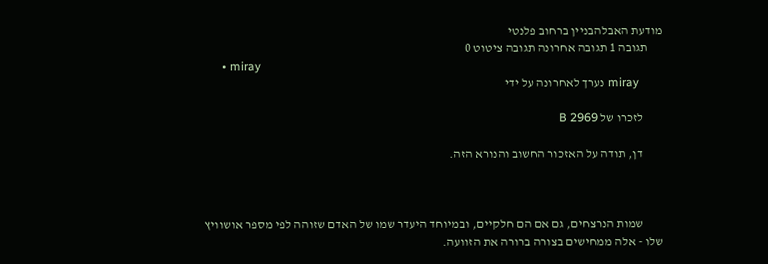מודעת האבלהבניין ברחוב פלנטי
      תגובה 1 תגובה אחרונה תגובה ציטוט 0
      • miray
        miray נערך לאחרונה על ידי

        לזכרו של B 2969

        דן, תודה על האזכור החשוב והנורא הזה.



        שמות הנרצחים, גם אם הם חלקיים, ובמיוחד היעדר שמו של האדם שזוהה לפי מספר אושוויץ שלו - אלה ממחישים בצורה ברורה את הזוועה.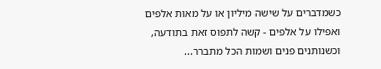כשמדברים על שישה מיליון או על מאות אלפים ואפילו על אלפים - קשה לתפוס זאת בתודעה, וכשנותנים פנים ושמות הכל מתברר...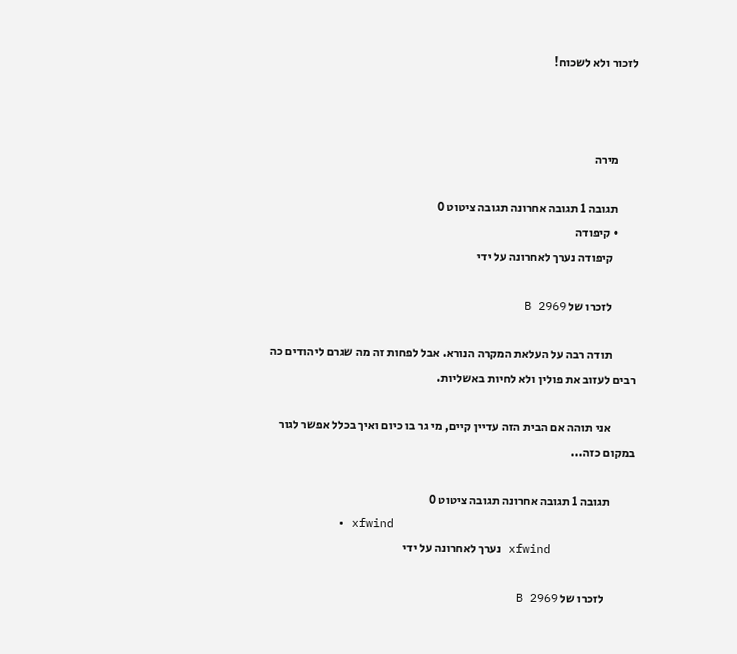לזכור ולא לשכוח!



        מירה

        תגובה 1 תגובה אחרונה תגובה ציטוט 0
        • קיפודה
          קיפודה נערך לאחרונה על ידי

          לזכרו של B 2969

          תודה רבה על העלאת המקרה הנורא. אבל לפחות זה מה שגרם ליהודים כה רבים לעזוב את פולין ולא לחיות באשליות.

          אני תוהה אם הבית הזה עדיין קיים, מי גר בו כיום ואיך בכלל אפשר לגור במקום כזה...

          תגובה 1 תגובה אחרונה תגובה ציטוט 0
          • xfwind
            xfwind נערך לאחרונה על ידי

            לזכרו של B 2969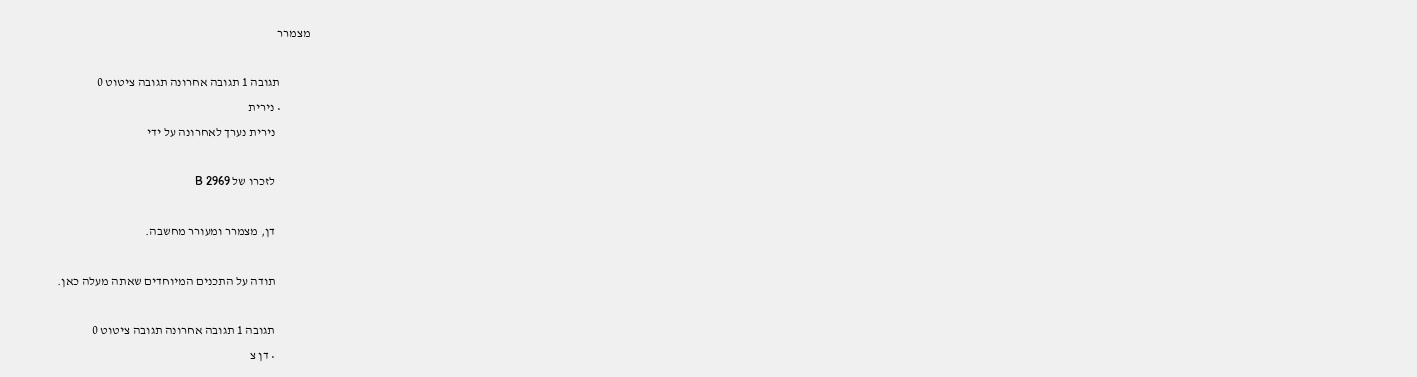מצמרר

            תגובה 1 תגובה אחרונה תגובה ציטוט 0
            • נירית
              נירית נערך לאחרונה על ידי

              לזכרו של B 2969

              דן, מצמרר ומעורר מחשבה.

              תודה על התכנים המיוחדים שאתה מעלה כאן.

              תגובה 1 תגובה אחרונה תגובה ציטוט 0
              • דן צ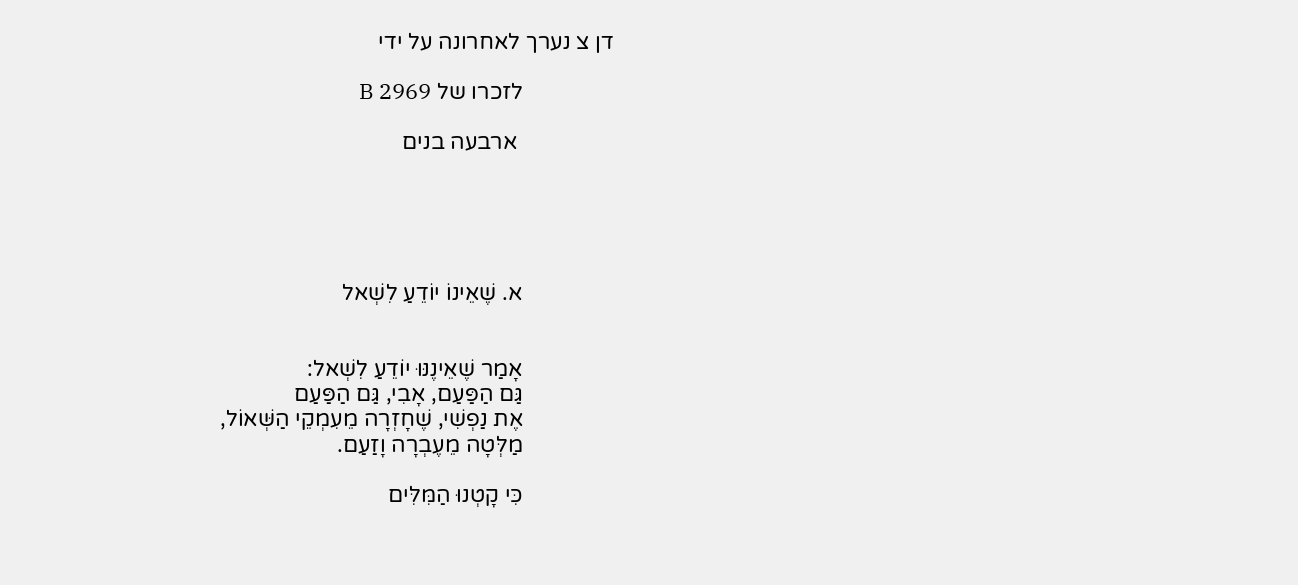דן צ נערך לאחרונה על ידי

                לזכרו של B 2969

                 ארבעה בנים





                א. שֶׁאֵינוֹ יוֹדֵעַ לִשְׁאל


                אָמַר שֶׁאֵינֶנּוּ יוֹדֵעַ לִשְׁאל:
                גַּם הַפַּעַם, אָבִי, גַּם הַפַּעַם
                אֶת נַפְשִׁי, שֶׁחָזְרָה מֵעִמְקֵי הַשְּׁאוֹל,
                מַלְּטָה מֵעֶבְרָה וָזַעַם.

                כִּי קָטְנוּ הַמִּלִּים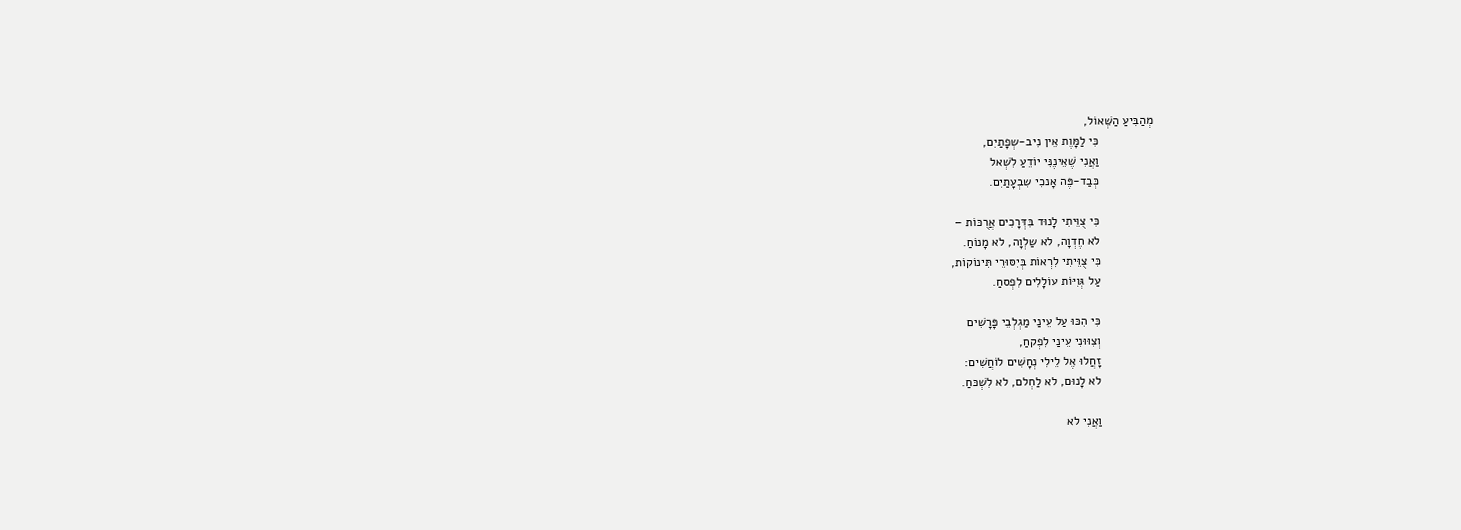מְהַבִּיעַ הַשְּׁאוֹל,
                כִּי לַמָּוֶת אֵין נִיב-שְפָתַיִם,
                וַאֲנִי שֶׁאֵינֶנִּי יוֹדֵעַ לִשְׁאל
                כְּבַד-פֶּה אָנכִי שִבְעָתַיִם.

                כִּי צֻוֵּיתִי לָנוּד בִּדְּרָכִים אֲרֻכּוֹת –
                לא חֶדְוָה, לא שַלְוָה, לא מָנוֹחַ.
                כִּי צֻוֵּיתִי לִרְאוֹת בְּיִסּוּרֵי תִּינוֹקוֹת,
                עַל גְּוִיּוֹת עוֹלָלִים לִפְסחַ.

                כִּי הִכּוּ עַל עֵינַי מַגְלְבֵי פָּרָשִׁים
                וְצִוּוּנִי עֵינַי לִפְקחַ,
                זָחֲלוּ אֶל לֵילִי נְחָשִׁים לוֹחֲשִׁים:
                לא לָנוּם, לא לַחְלם, לא לִשְׁכּחַ.

                וַאֲנִי לא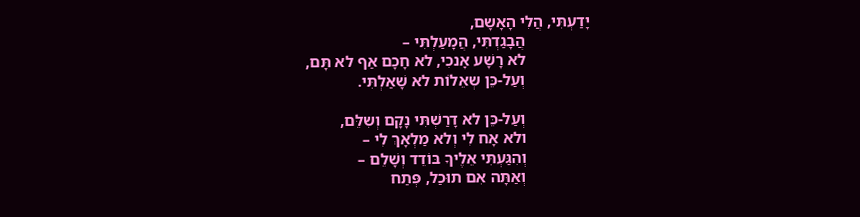יָדַעְתִּי, הֲלִי הָאָשָם,
                הֲבָגַדְתִּי, הֲמָעַלְתִּי –
                לא רָשָׁע אָנכִי, לא חָכָם אַף לא תָּם,
                וְעַל-כֵּן שְאֵלוֹת לא שָׁאַלְתִּי.

                וְעַל-כֵּן לא דָרַשְׁתִּי נָקָם וְשִלֵּם,
                ולא אָח לִי וְלא מַלְאָךְ לִי –
                וְהִגַּעְתִּי אֵלֶיךָ בּוֹדֵד וְשָׁלֵם –
                וְאַתָּה אִם תוּכַל, פְּתַח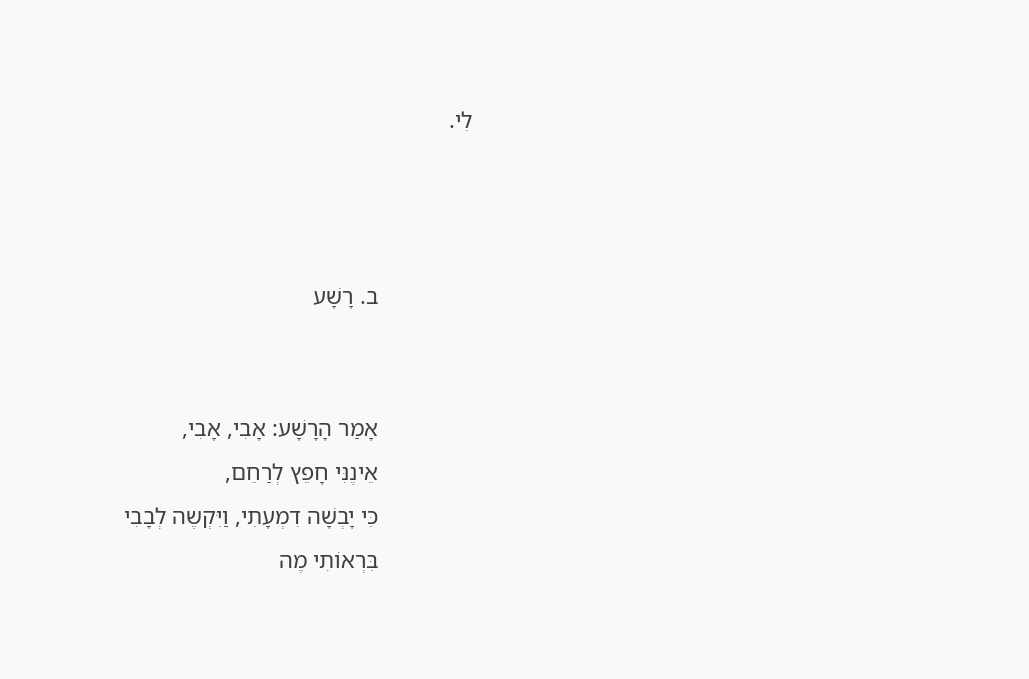לִי.



                ב. רָשָׁע


                אָמַר הָרָשָׁע: אָבִי, אָבִי,
                אֵינֶנִּי חָפֵץ לְרַחֵם,
                כִּי יָבְשָׁה דִמְעָתִי, וַיִּקְשֶה לְבָבִי
                בִּרְאוֹתִי מֶה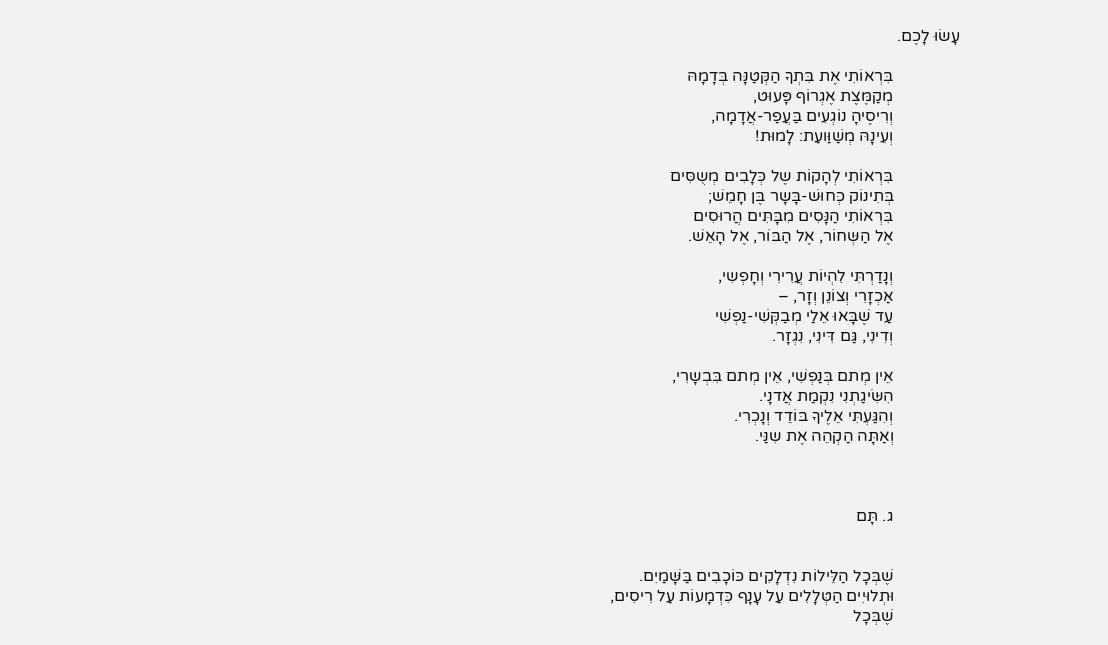עָשׂוּ לָכֶם.

                בִּרְאוֹתִי אֶת בִּתְךָ הַקְּטַנָּה בְּדָמָהּ
                מְקַמֶּצֶת אֶגְרוֹף פָּעוּט,
                וְרִיסֶיהָ נוֹגְעִים בַּעֲפַר-אֲדָמָה,
                וְעֵינָהּ מְשַׁוַּועַת: לָמוּת!

                בִּרְאוֹתִי לְהָקוֹת שֶל כְּלָבִים מְשֻסִּים
                בְּתִינוֹק כְּחוּשׁ-בָּשָר בֶּן חָמֵשׁ;
                בִּרְאוֹתִי הַנָּסִים מִבָּתִּים הֲרוּסִים
                אֶל הַשְּחוֹר, אֶל הַבּוֹר, אֶל הָאֵשׁ.

                וְנָדַרְתִּי לִהְיוֹת עֲרִירִי וְחָפְשִי,
                אַכְזָרִי וְצוֹנֵן וְזָר, –
                עַד שֶׁבָּאוּ אֵלַי מְבַקְּשִׁי-נַפְשִׁי
                וְדִינִי, גַּם דִּינִי, נִגְזָר.

                אֵין מְתם בְּנַפְשִׁי, אֵין מְתם בִּבְשָרִי,
                הִשִּׂיגַתְנִי נִקְמַת אֲדנָי.
                וְהִגַּעְתִּי אֵלֶיךָ בּוֹדֵד וְנָכְרִי.
                וְאַתָּה הַקְהֵה אֶת שִנַּי.



                ג. תָּם


                שֶׁבְּכָל הַלֵּילוֹת נִדְלָקִים כּוֹכָבִים בַּשָּׁמַיִם.
                וּתְלוּיִים הַטְּלָלִים עַל עָנָף כִּדְמָעוֹת עַל רִיסִים,
                שֶׁבְּכָל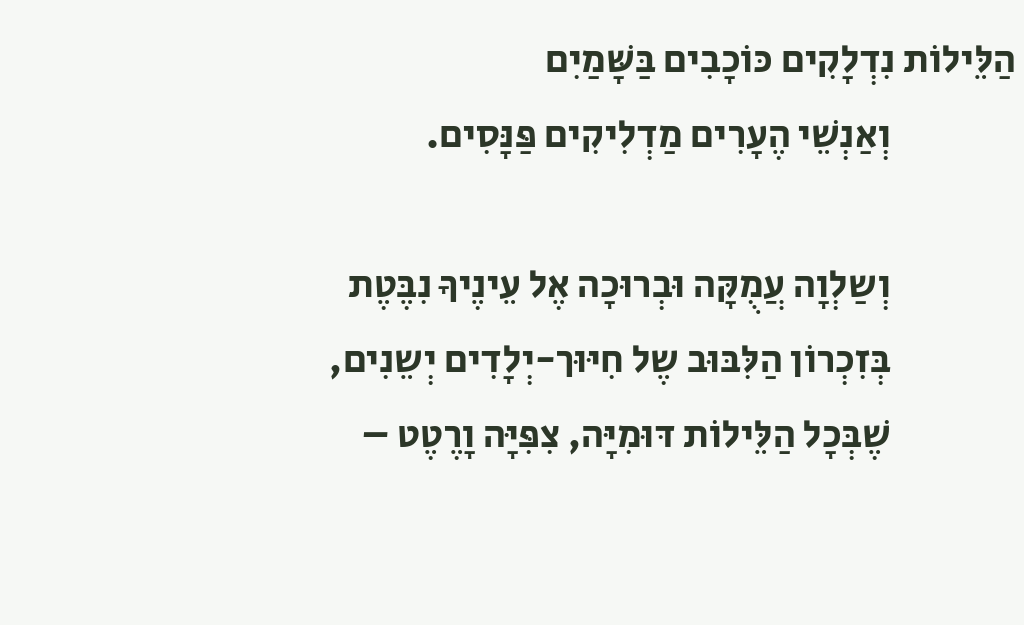הַלֵּילוֹת נִדְלָקִים כּוֹכָבִים בַּשָּׁמַיִם
                וְאַנְשֵׁי הֶעָרִים מַדְלִיקִים פַּנָּסִים.

                וְשַלְוָה עֲמֻקָּה וּבְרוּכָה אֶל עֵינֶיךָ נִבֶּטֶת
                בְּזִכְרוֹן הַלִּבּוּב שֶל חִיּוּך-יְלָדִים יְשֵנִים,
                שֶׁבְּכָל הַלֵּילוֹת דּוּמִיָּה, צִפִּיָּה וָרֶטֶט –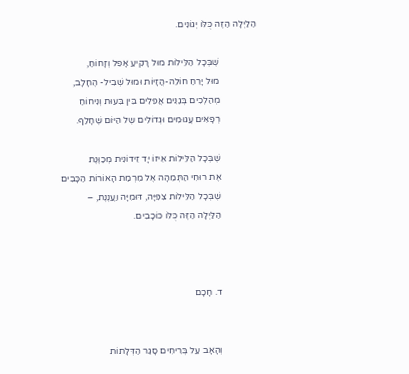הַלַיְלָה הַזֶּה כֻּלּוֹ יְגוֹנִים.

                שֶׁבְּכָל הַלֵּילוֹת מוּל רָקִיעַ אָפֵל וְזָחוֹחַ,
                מוּל יָרֵחַ חוֹלֵה-הֲזָיוֹת וּמוּל שְׁבִיל- הֶחָלָב,
                מְהַלְכִים בְּגַנִּים אֲפֵלִים בֵּין בִּעוּת וְנִיחוֹחַ
                רְפָאִים עֲגוּמִים וּגְדוֹלִים שֶל הַיּוֹם שֶׁחָלַף.

                שֶׁבְּכָל הַלֵּילוֹת אֵיזוֹ יָד זֵידוֹנִית מְכַוֶּנֶת
                אֶת רוּחִי הַתְּמֵהָה אֶל מִרְמַת הָאוֹרוֹת הַכָּבִים
                שֶׁבְּכָל הַלֵּילוֹת צִפִּיָּה, דּוּמִיָּה וַעֲנֶנֶת, –
                הַלַּיְלָה הַזֶּה כֻּלּוֹ כּוֹכָבִים.



                ד. חָכָם


                וְהָאָב עַל בְּרִיחִים סָגַר הַדְּלָתוֹת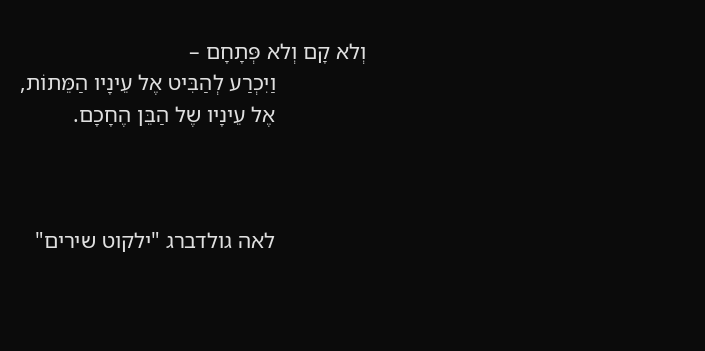וְלא קָם וְלא פְּתָחָם –
                וַיִכְרַע לְהַבִּיט אֶל עֵינָיו הַמֵּתוֹת,
                אֶל עֵינָיו שֶל הַבֵּן הֶחָכָם.



                לאה גולדברג "ילקוט שירים"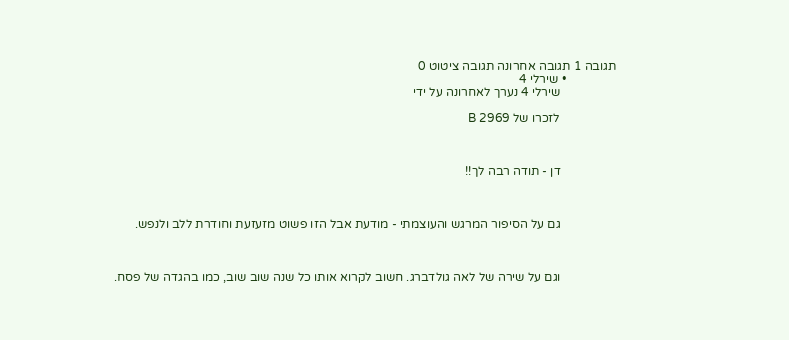תגובה 1 תגובה אחרונה תגובה ציטוט 0
                • שירלי 4
                  שירלי 4 נערך לאחרונה על ידי

                  לזכרו של B 2969



                  דן - תודה רבה לך!!



                  גם על הסיפור המרגש והעוצמתי - מודעת אבל הזו פשוט מזעזעת וחודרת ללב ולנפש.



                  וגם על שירה של לאה גולדברג. חשוב לקרוא אותו כל שנה שוב שוב, כמו בהגדה של פסח.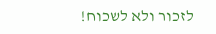לזכור ולא לשכוח!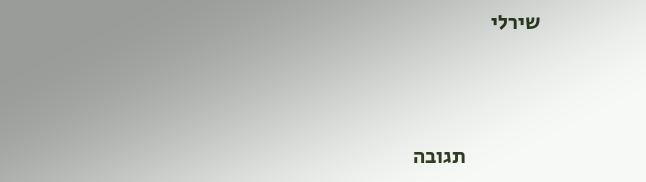שירלי



                  תגובה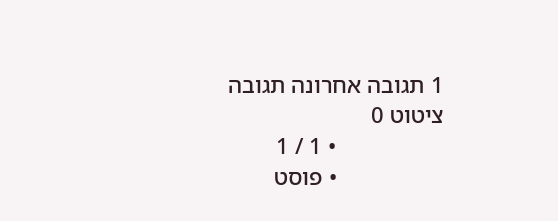1 תגובה אחרונה תגובה ציטוט 0
                  • 1 / 1
                  • פוסט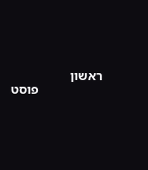ראשון
                    פוסט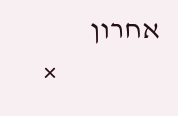אחרון
                  ×